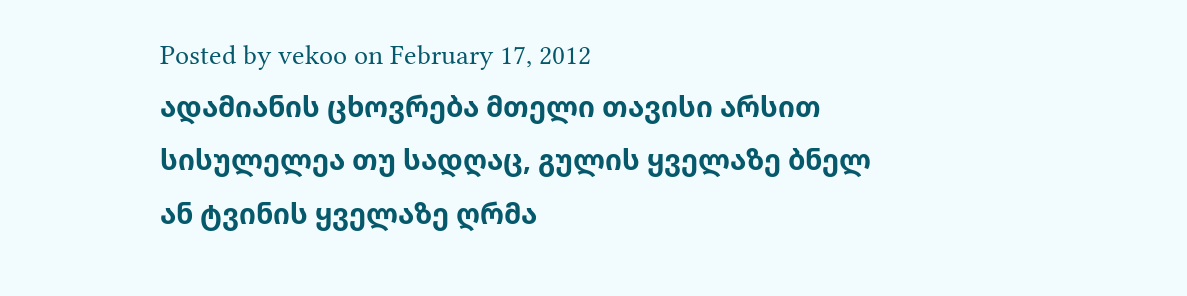Posted by vekoo on February 17, 2012
ადამიანის ცხოვრება მთელი თავისი არსით სისულელეა თუ სადღაც, გულის ყველაზე ბნელ ან ტვინის ყველაზე ღრმა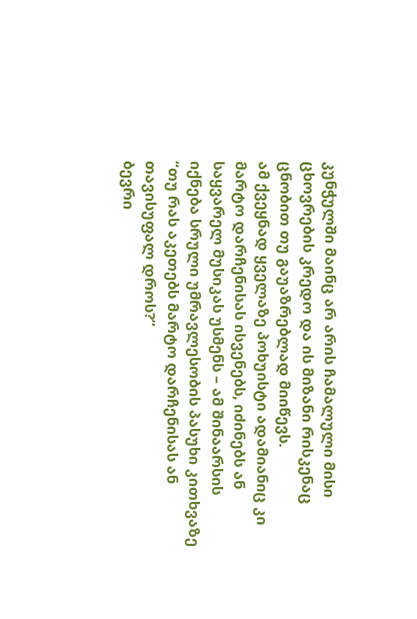კუნჭულში მაინც არ არის ჩამალული მისი ცხოვრების კრედო და ის მიზანი რისკენაც ცნობით თუ გაუაზრებლად მიიწევს.
ამ ქვეყნად ყველაზე პოხუისტი ადამიანიც კი მარტო დარჩენისას ისვენებს, იძინებს ან საყვარელ მუსიკას უსმენს – ამ შინაარსის იქნება სრული უმრავლესობის პასუხი კითხვაზე “თუ რას აკეთებს მარტო დარჩენისას ან თავისუფალ დროს?”
ბევრი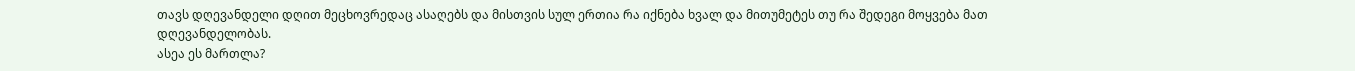თავს დღევანდელი დღით მეცხოვრედაც ასაღებს და მისთვის სულ ერთია რა იქნება ხვალ და მითუმეტეს თუ რა შედეგი მოყვება მათ დღევანდელობას.
ასეა ეს მართლა?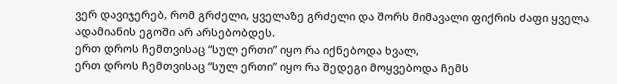ვერ დავიჯერებ, რომ გრძელი, ყველაზე გრძელი და შორს მიმავალი ფიქრის ძაფი ყველა ადამიანის ეგოში არ არსებობდეს.
ერთ დროს ჩემთვისაც “სულ ერთი” იყო რა იქნებოდა ხვალ,
ერთ დროს ჩემთვისაც “სულ ერთი” იყო რა შედეგი მოყვებოდა ჩემს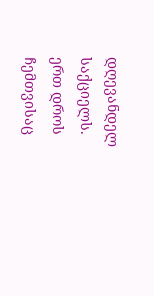დღევანდელ საქციელს.
ერთ დროს ჩემთვისაც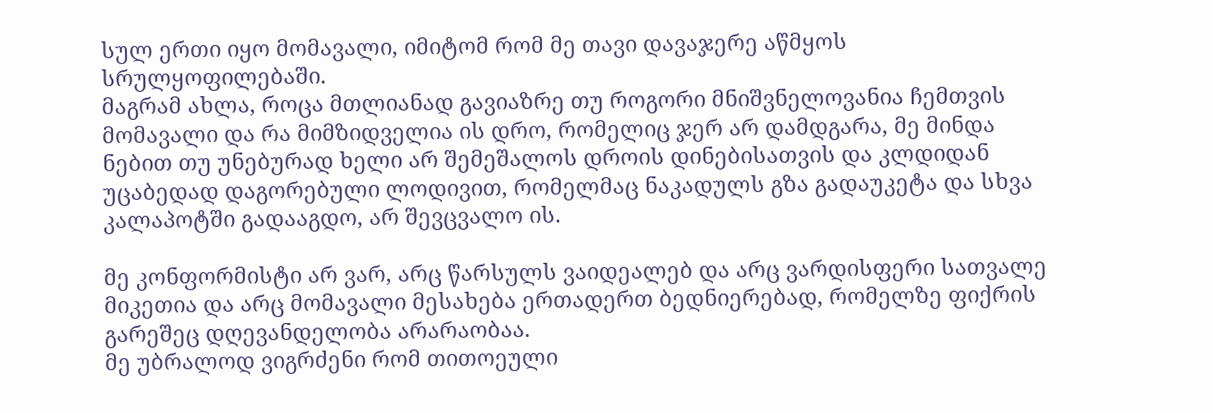სულ ერთი იყო მომავალი, იმიტომ რომ მე თავი დავაჯერე აწმყოს სრულყოფილებაში.
მაგრამ ახლა, როცა მთლიანად გავიაზრე თუ როგორი მნიშვნელოვანია ჩემთვის მომავალი და რა მიმზიდველია ის დრო, რომელიც ჯერ არ დამდგარა, მე მინდა ნებით თუ უნებურად ხელი არ შემეშალოს დროის დინებისათვის და კლდიდან უცაბედად დაგორებული ლოდივით, რომელმაც ნაკადულს გზა გადაუკეტა და სხვა კალაპოტში გადააგდო, არ შევცვალო ის.

მე კონფორმისტი არ ვარ, არც წარსულს ვაიდეალებ და არც ვარდისფერი სათვალე მიკეთია და არც მომავალი მესახება ერთადერთ ბედნიერებად, რომელზე ფიქრის გარეშეც დღევანდელობა არარაობაა.
მე უბრალოდ ვიგრძენი რომ თითოეული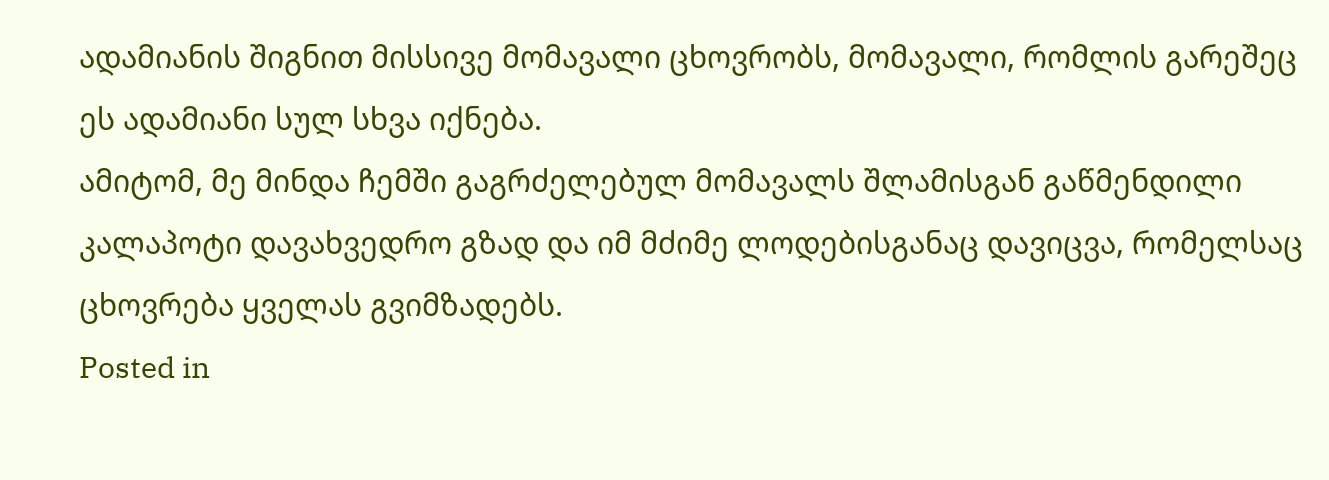ადამიანის შიგნით მისსივე მომავალი ცხოვრობს, მომავალი, რომლის გარეშეც ეს ადამიანი სულ სხვა იქნება.
ამიტომ, მე მინდა ჩემში გაგრძელებულ მომავალს შლამისგან გაწმენდილი კალაპოტი დავახვედრო გზად და იმ მძიმე ლოდებისგანაც დავიცვა, რომელსაც ცხოვრება ყველას გვიმზადებს.
Posted in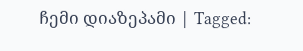ჩემი დიაზეპამი | Tagged: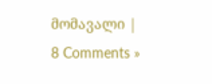მომავალი | 8 Comments »